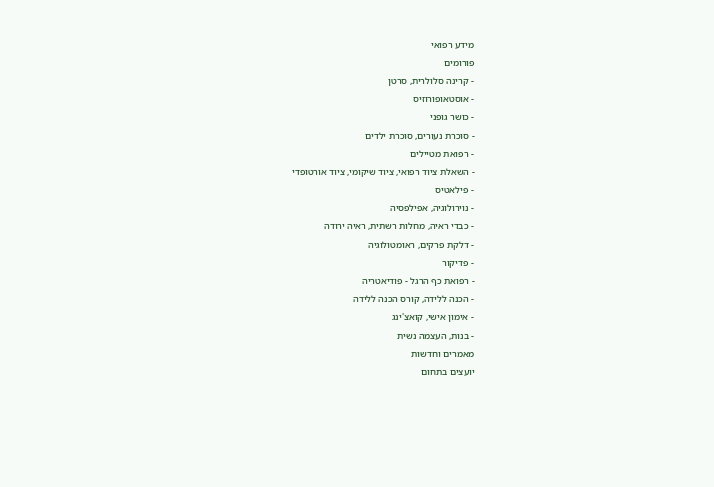מידע רפואי
פורומים
- קרינה סלולרית, סרטן
- אוסטאופורוזיס
- כושר גופני
- סוכרת נעורים, סוכרת ילדים
- רפואת מטיילים
- השאלת ציוד רפואי, ציוד שיקומי, ציוד אורטופדי
- פילאטיס
- נוירולוגיה, אפילפסיה
- כבדי ראיה, מחלות רשתית, ראיה ירודה
- דלקת פרקים, ראומטולוגיה
- פדיקור
- רפואת כף הרגל - פודיאטריה
- הכנה ללידה, קורס הכנה ללידה
- אימון אישי, קואצ'ינג
- בנות, העצמה נשית
מאמרים וחדשות
יועצים בתחום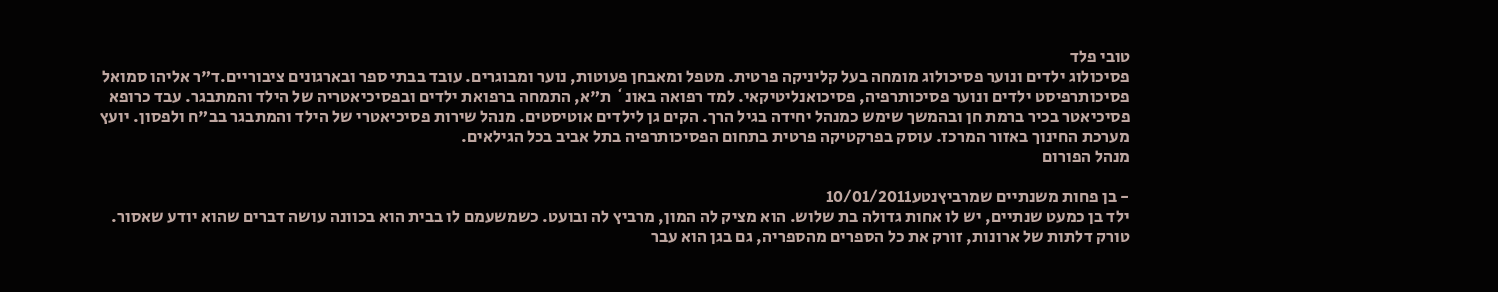טובי פלד
פסיכולוג ילדים ונוער פסיכולוג מומחה בעל קליניקה פרטית. מטפל ומאבחן פעוטות, נוער ומבוגרים. עובד בבתי ספר ובארגונים ציבוריים.ד"ר אליהו סמואל
פסיכותרפיסט ילדים ונוער פסיכותרפיה, פסיכואנליטיקאי. למד רפואה באונ` ת"א, התמחה ברפואת ילדים ובפסיכיאטריה של הילד והמתבגר. עבד כרופא פסיכיאטר בכיר ברמת חן ובהמשך שימש כמנהל יחידה בגיל הרך. הקים גן לילדים אוטיסטים. מנהל שירות פסיכיאטרי של הילד והמתבגר בב"ח ולפסון. יועץ מערכת החינוך באזור המרכז. עוסק בפרקטיקה פרטית בתחום הפסיכותרפיה בתל אביב בכל הגילאים.
מנהל הפורום

- בן פחות משנתיים שמרביץנטע10/01/2011
ילד בן כמעט שנתיים, יש לו אחות גדולה בת שלוש. הוא מציק לה המון, מרביץ לה ובועט. כשמשעמם לו בבית הוא בכוונה עושה דברים שהוא יודע שאסור. טורק דלתות של ארונות, זורק את כל הספרים מהספריה, גם בגן הוא עבר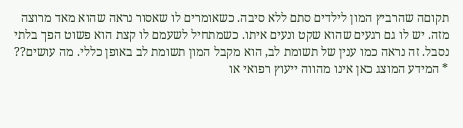תקוםה שהרביץ המון לילדים סתם ללא סיבה. כשאומרים לו שאסור נראה שהוא מאד מרוצה מזה. יש לו גם רגעים שהוא שקט ונעים איתו. כשמתחיל לשעמם לו קצת הוא פשוט הפך בלתי נסבל. זה נראה כמו ענין של תשומת לב, הוא מקבל המון תשומת לב באופן כללי. מה עושים??
* המידע המוצג כאן אינו מהווה ייעוץ רפואי או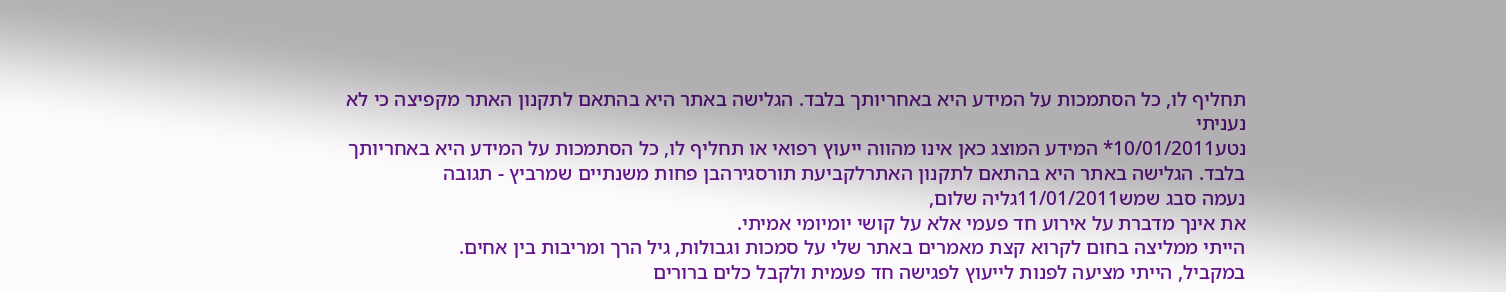תחליף לו, כל הסתמכות על המידע היא באחריותך בלבד. הגלישה באתר היא בהתאם לתקנון האתר מקפיצה כי לא נעניתי
נטע10/01/2011* המידע המוצג כאן אינו מהווה ייעוץ רפואי או תחליף לו, כל הסתמכות על המידע היא באחריותך בלבד. הגלישה באתר היא בהתאם לתקנון האתרלקביעת תורסגירהבן פחות משנתיים שמרביץ - תגובה
נעמה סבג שמש11/01/2011גליה שלום,
את אינך מדברת על אירוע חד פעמי אלא על קושי יומיומי אמיתי.
הייתי ממליצה בחום לקרוא קצת מאמרים באתר שלי על סמכות וגבולות, גיל הרך ומריבות בין אחים.
במקביל, הייתי מציעה לפנות לייעוץ לפגישה חד פעמית ולקבל כלים ברורים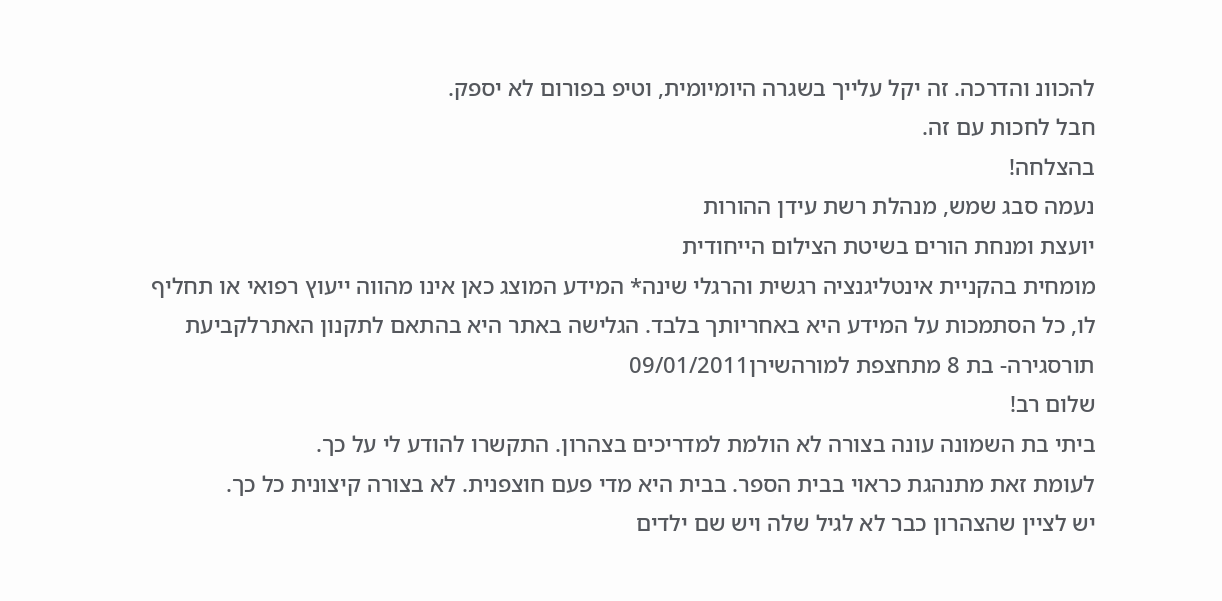להכוונ והדרכה. זה יקל עלייך בשגרה היומיומית, וטיפ בפורום לא יספק.
חבל לחכות עם זה.
בהצלחה!
נעמה סבג שמש, מנהלת רשת עידן ההורות
יועצת ומנחת הורים בשיטת הצילום הייחודית
מומחית בהקניית אינטליגנציה רגשית והרגלי שינה* המידע המוצג כאן אינו מהווה ייעוץ רפואי או תחליף לו, כל הסתמכות על המידע היא באחריותך בלבד. הגלישה באתר היא בהתאם לתקנון האתרלקביעת תורסגירה- בת 8 מתחצפת למורהשירן09/01/2011
שלום רב!
ביתי בת השמונה עונה בצורה לא הולמת למדריכים בצהרון. התקשרו להודע לי על כך.
לעומת זאת מתנהגת כראוי בבית הספר. בבית היא מדי פעם חוצפנית. לא בצורה קיצונית כל כך.
יש לציין שהצהרון כבר לא לגיל שלה ויש שם ילדים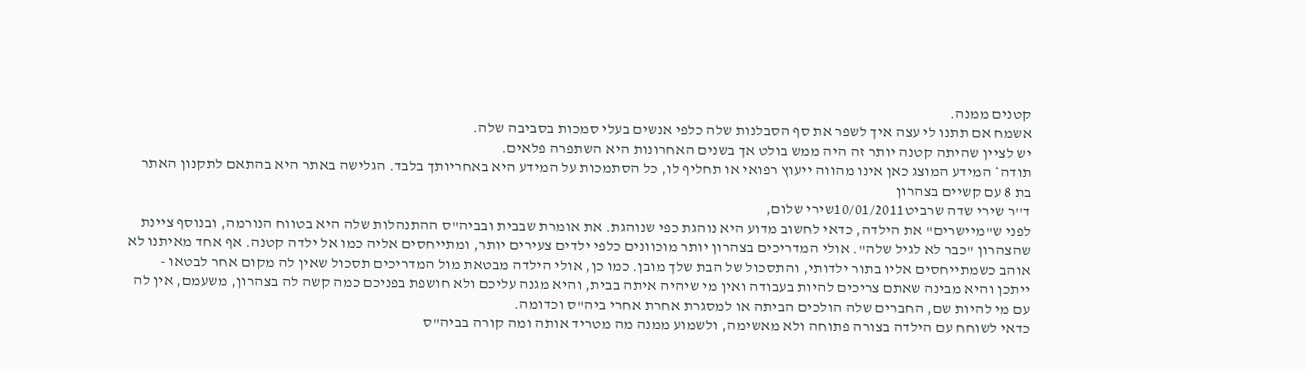קטנים ממנה.
אשמח אם תתנו לי עצה איך לשפר את סף הסבלנות שלה כלפי אנשים בעלי סמכות בסביבה שלה.
יש לציין שהיתה קטנה יותר זה היה ממש בולט אך בשנים האחרונות היא השתפרה פלאים.
תודה* המידע המוצג כאן אינו מהווה ייעוץ רפואי או תחליף לו, כל הסתמכות על המידע היא באחריותך בלבד. הגלישה באתר היא בהתאם לתקנון האתר בת 8 עם קשיים בצהרון
ד''ר שירי שדה שרביט10/01/2011שירי שלום,
לפני ש"מיישרים" את הילדה, כדאי לחשוב מדוע היא נוהגת כפי שנוהגת. את אומרת שבבית ובביה"ס ההתנהלות שלה היא בטווח הנורמה, ובנוסף ציינת שהצהרון "כבר לא לגיל שלה". אולי המדריכים בצהרון יותר מוכוונים כלפי ילדים צעירים יותר, ומתייחסים אליה כמו אל ילדה קטנה. אף אחד מאיתנו לא אוהב כשמתייחסים אליו בתור ילדותי, והתסכול של הבת שלך מובן. כמו כן, אולי הילדה מבטאת מול המדריכים תסכול שאין לה מקום אחר לבטאו - ייתכן והיא מבינה שאתם צריכים להיות בעבודה ואין מי שיהיה איתה בבית, והיא מגנה עליכם ולא חושפת בפניכם כמה קשה לה בצהרון, משעמם, אין לה עם מי להיות שם, החברים שלה הולכים הביתה או למסגרת אחרת אחרי ביה"ס וכדומה.
כדאי לשוחח עם הילדה בצורה פתוחה ולא מאשימה, ולשמוע ממנה מה מטריד אותה ומה קורה בביה"ס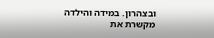ובצהרון. במידה והילדה מקשרת את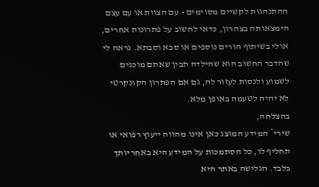ההתנהגות לקשיים מסוימים - עם הצוות או עם עצם הימצאותה בצהרון, כדאי לחשוב על פתרונות אחרים, אולי בשיתוף הורים נוספים או סבא וסבתא. נראה לי שהדבר החשוב הוא שהילדה תבין שאתם מוכנים לשמוע ולנסות לעזור לה, גם אם הפתרון הקונקרטי לא יהיה לטעמה באופן מלא.
בהצלחה,
שירי* המידע המוצג כאן אינו מהווה ייעוץ רפואי או תחליף לו, כל הסתמכות על המידע היא באחריותך בלבד. הגלישה באתר היא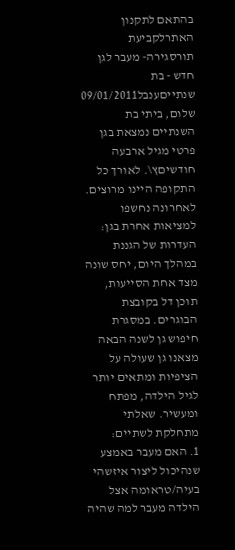בהתאם לתקנון האתרלקביעת תורסגירה- מעבר לגן חדש - בת שנתייםענבל09/01/2011
שלום, ביתי בת השנתיים נמצאת בגן פרטי מגיל ארבעה חודשיםץ\. לאורך כל התקופה היינו מרוצים. לאחרונה נחשפו למציאות אחרת בגן: העדרות של הגננת במהלך היום, יחס שונה מצד אחת הסייעות, תוכן דל בקובצת הבוגרים. במסגרת חיפוש גן לשנה הבאה מצאנו גן שעולה על הציפיות ומתאים יותר לגיל הילדה, מפתח ומעשיר. שאלתי מתחלקת לשתיים:
1. האם מעבר באמצע שנהיכול ליצור איזשהי בעיה/טראומה אצל הילדה מעבר למה שהיה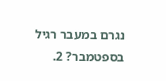נגרם במעבר רגיל בספטמבר? 2.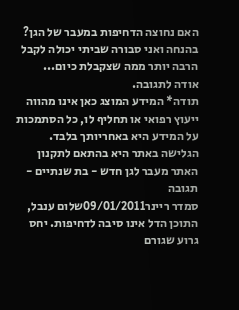האם נחוצה הדחיפות במעבר של הגן? בהנחה ואני סבורה שביתי יכולה לקבל הרבה יותר ממה שצקבלת כיום...
אודה לתגובה.
תודה* המידע המוצג כאן אינו מהווה ייעוץ רפואי או תחליף לו, כל הסתמכות על המידע היא באחריותך בלבד. הגלישה באתר היא בהתאם לתקנון האתר מעבר לגן חדש - בת שנתיים - תגובה
סמדר ריינר09/01/2011שלום ענבל,
התוכן הדל אינו סיבה לדחיפות. יחס גרוע שגורם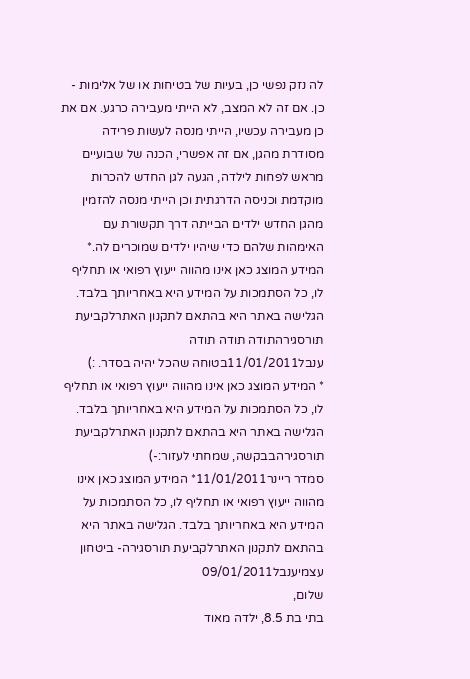לה נזק נפשי כן, בעיות של בטיחות או של אלימות - כן. אם זה לא המצב, לא הייתי מעבירה כרגע. אם את כן מעבירה עכשיו, הייתי מנסה לעשות פרידה מסודרת מהגן, אם זה אפשרי, הכנה של שבועיים מראש לפחות לילדה, הגעה לגן החדש להכרות מוקדמת וכניסה הדרגתית וכן הייתי מנסה להזמין מהגן החדש ילדים הבייתה דרך תקשורת עם האימהות שלהם כדי שיהיו ילדים שמוכרים לה.* המידע המוצג כאן אינו מהווה ייעוץ רפואי או תחליף לו, כל הסתמכות על המידע היא באחריותך בלבד. הגלישה באתר היא בהתאם לתקנון האתרלקביעת תורסגירהתודה תודה תודה
ענבל11/01/2011בטוחה שהכל יהיה בסדר. :)
* המידע המוצג כאן אינו מהווה ייעוץ רפואי או תחליף לו, כל הסתמכות על המידע היא באחריותך בלבד. הגלישה באתר היא בהתאם לתקנון האתרלקביעת תורסגירהבבקשה, שמחתי לעזור:-)
סמדר ריינר11/01/2011* המידע המוצג כאן אינו מהווה ייעוץ רפואי או תחליף לו, כל הסתמכות על המידע היא באחריותך בלבד. הגלישה באתר היא בהתאם לתקנון האתרלקביעת תורסגירה- ביטחון עצמיענבל09/01/2011
שלום,
בתי בת 8.5, ילדה מאוד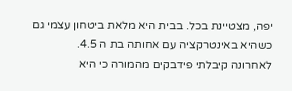יפה, מצטיינת בכל. בבית היא מלאת ביטחון עצמי גם כשהיא באינטרקציה עם אחותה בת ה 4.5.
לאחרונה קיבלתי פידבקים מהמורה כי היא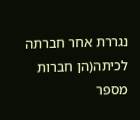נגררת אחר חברתה לכיתה(הן חברות מספר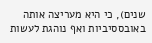שנים), כי היא מעריצה אותה באובססיביות ואף נוהגת לעשות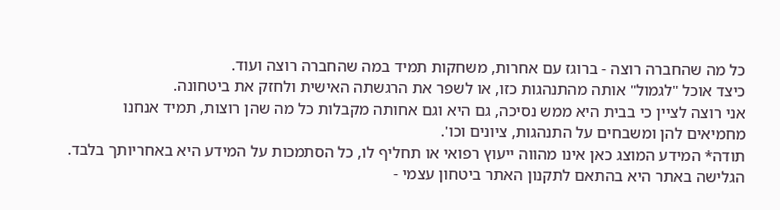כל מה שהחברה רוצה - ברוגז עם אחרות, משחקות תמיד במה שהחברה רוצה ועוד.
כיצד אוכל "לגמול" אותה מהתנהגות כזו, או לשפר את הרגשתה האישית ולחזק את ביטחונה.
אני רוצה לציין כי בבית היא ממש נסיכה, גם היא וגם אחותה מקבלות כל מה שהן רוצות, תמיד אנחנו מחמיאים להן ומשבחים על התנהגות, ציונים וכו'.
תודה* המידע המוצג כאן אינו מהווה ייעוץ רפואי או תחליף לו, כל הסתמכות על המידע היא באחריותך בלבד. הגלישה באתר היא בהתאם לתקנון האתר ביטחון עצמי -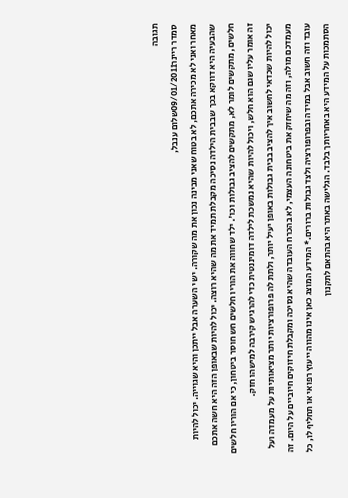תגובה
סמדר ריינר09/01/2011שלום ענבל,
מאחר ואני לא מכירה אתכם, לא בטוח שאני מבינה נכון את מה שקורה. יש י השערה אבל ייתכן והיא שגוייה. יכול להיות שהבעיה היא דווקא בכך שבבית הילדה נסיכה מקבלת תמיד את מה שהיא רוצה. יכול להיות שבאופן הזה היא חשה אתכם חלשים, מתקשים לומר לא, מתקשים להציב גבולות וכו'. ילד שחווה את הוריו חלשים חש חוסר ביטחון, כי אם הוריו חלשים זה אומר עליו שגם הוא חלש, ויכול להיות שהיא נמשכת לילדה דומיננטית כדי להרגיש קירבה למישהו חזק.
יכול להיות שכדאי לחשוב איך להציב בבית גבולות באופן יעיל יותר, ולתת לה פרופורציות יותר מציאותיות על מעמדה ועל מעמדכם מולה, וזה מה שיחזק את ביטחונה העצמי, לא בהכרח העובדה שהיא נסיכה ומקבלת חיזוקים חיוביים על היום. זה עובד וזה חשוב אבל במידה ובפרופורציה ולצד גבולות ברורים.* המידע המוצג כאן אינו מהווה ייעוץ רפואי או תחליף לו, כל הסתמכות על המידע היא באחריותך בלבד. הגלישה באתר היא בהתאם לתקנון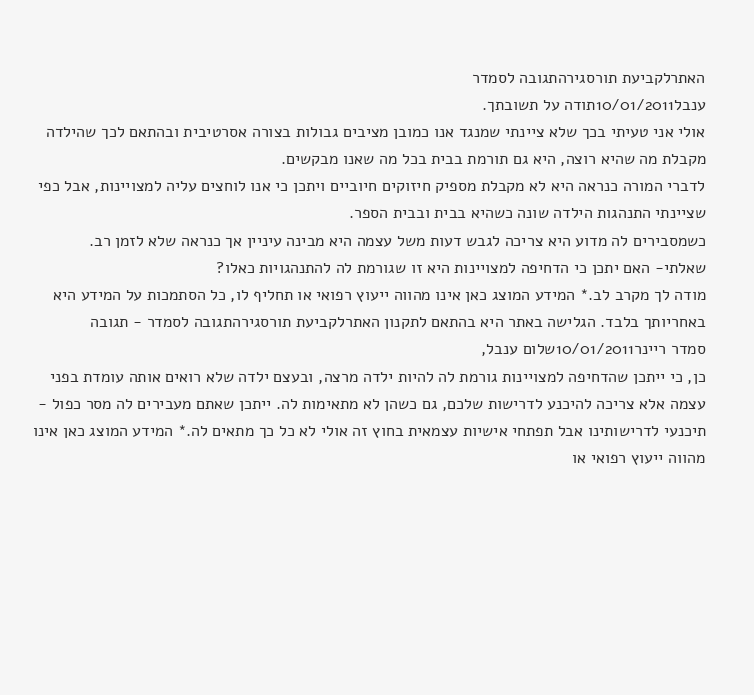האתרלקביעת תורסגירהתגובה לסמדר
ענבל10/01/2011תודה על תשובתך.
אולי אני טעיתי בכך שלא ציינתי שמנגד אנו כמובן מציבים גבולות בצורה אסרטיבית ובהתאם לכך שהילדה מקבלת מה שהיא רוצה, היא גם תורמת בבית בכל מה שאנו מבקשים.
לדברי המורה כנראה היא לא מקבלת מספיק חיזוקים חיוביים ויתכן כי אנו לוחצים עליה למצויינות, אבל כפי שציינתי התנהגות הילדה שונה כשהיא בבית ובבית הספר.
כשמסבירים לה מדוע היא צריכה לגבש דעות משל עצמה היא מבינה עיניין אך כנראה שלא לזמן רב.
שאלתי- האם יתכן כי הדחיפה למצויינות היא זו שגורמת לה להתנהגויות כאלו?
מודה לך מקרב לב.* המידע המוצג כאן אינו מהווה ייעוץ רפואי או תחליף לו, כל הסתמכות על המידע היא באחריותך בלבד. הגלישה באתר היא בהתאם לתקנון האתרלקביעת תורסגירהתגובה לסמדר - תגובה
סמדר ריינר10/01/2011שלום ענבל,
כן, כי ייתכן שהדחיפה למצויינות גורמת לה להיות ילדה מרצה, ובעצם ילדה שלא רואים אותה עומדת בפני עצמה אלא צריכה להיכנע לדרישות שלכם, גם כשהן לא מתאימות לה. ייתכן שאתם מעבירים לה מסר כפול - תיכנעי לדרישותינו אבל תפתחי אישיות עצמאית בחוץ זה אולי לא כל כך מתאים לה.* המידע המוצג כאן אינו מהווה ייעוץ רפואי או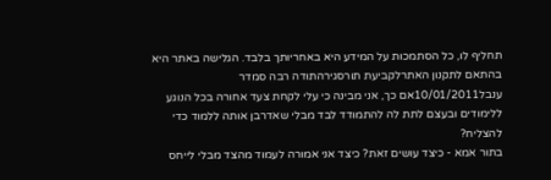תחליף לו, כל הסתמכות על המידע היא באחריותך בלבד. הגלישה באתר היא בהתאם לתקנון האתרלקביעת תורסגירהתודה רבה סמדר
ענבל10/01/2011אם כך, אני מבינה כי עלי לקחת צעד אחורה בכל הנוגע ללימודים ובעצם לתת לה להתמודד לבד מבלי שאדרבן אותה ללמוד כדי להצליח?
בתור אמא - כיצד עושים זאת? כיצד אני אמורה לעמוד מהצד מבלי לייחס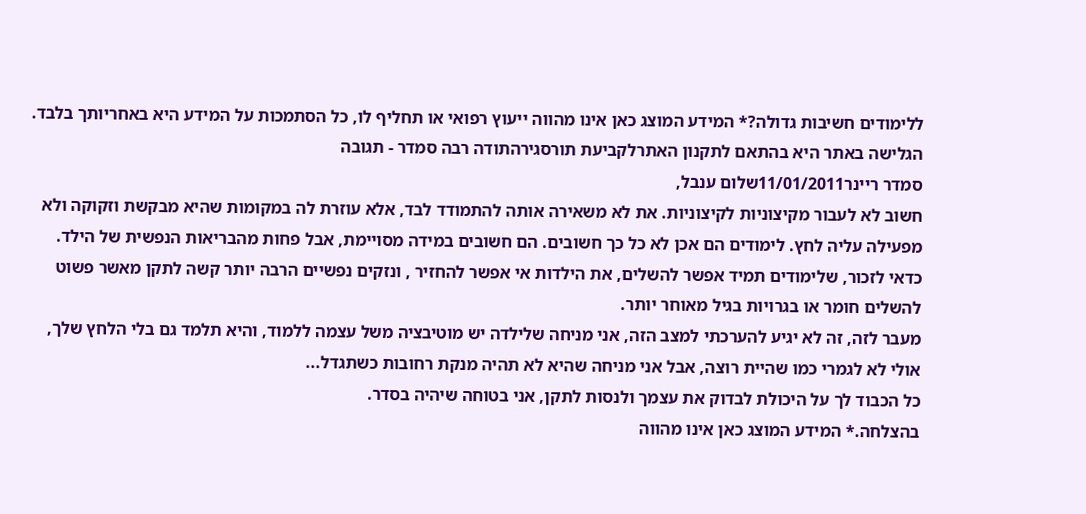ללימודים חשיבות גדולה?* המידע המוצג כאן אינו מהווה ייעוץ רפואי או תחליף לו, כל הסתמכות על המידע היא באחריותך בלבד. הגלישה באתר היא בהתאם לתקנון האתרלקביעת תורסגירהתודה רבה סמדר - תגובה
סמדר ריינר11/01/2011שלום ענבל,
חשוב לא לעבור מקיצוניות לקיצוניות. את לא משאירה אותה להתמודד לבד, אלא עוזרת לה במקומות שהיא מבקשת וזקוקה ולא מפעילה עליה לחץ. לימודים הם אכן לא כל כך חשובים. הם חשובים במידה מסויימת, אבל פחות מהבריאות הנפשית של הילד. כדאי לזכור, שלימודים תמיד אפשר להשלים, את הילדות אי אפשר להחזיר , ונזקים נפשיים הרבה יותר קשה לתקן מאשר פשוט להשלים חומר או בגרויות בגיל מאוחר יותר.
מעבר לזה, זה לא יגיע להערכתי למצב הזה, אני מניחה שלילדה יש מוטיבציה משל עצמה ללמוד, והיא תלמד גם בלי הלחץ שלך, אולי לא לגמרי כמו שהיית רוצה, אבל אני מניחה שהיא לא תהיה מנקת רחובות כשתגדל...
כל הכבוד לך על היכולת לבדוק את עצמך ולנסות לתקן, אני בטוחה שיהיה בסדר.
בהצלחה.* המידע המוצג כאן אינו מהווה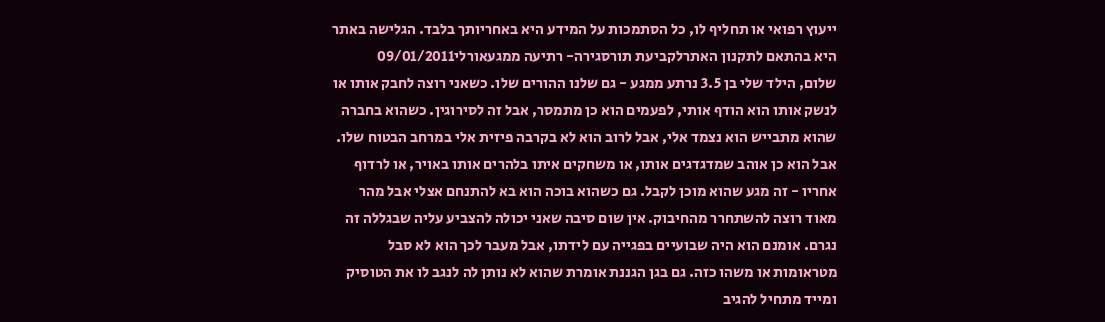ייעוץ רפואי או תחליף לו, כל הסתמכות על המידע היא באחריותך בלבד. הגלישה באתר היא בהתאם לתקנון האתרלקביעת תורסגירה- רתיעה ממגעאורלי09/01/2011
שלום, הילד שלי בן 3.5 נרתע ממגע - גם שלנו ההורים שלו. כשאני רוצה לחבק אותו או לנשק אותו הוא הודף אותי, לפעמים הוא כן מתמסר, אבל זה לסירוגין. כשהוא בחברה שהוא מתבייש הוא נצמד אלי, אבל לרוב הוא לא בקרבה פיזית אלי במרחב הבטוח שלו. אבל הוא כן אוהב שמדגדגים אותו, או משחקים איתו בלהרים אותו באויר, או לרדוף אחריו - זה מגע שהוא מוכן לקבל. גם כשהוא בוכה הוא בא להתנחם אצלי אבל מהר מאוד רוצה להשתחרר מהחיבוק. אין שום סיבה שאני יכולה להצביע עליה שבגללה זה נגרם. אומנם הוא היה שבועיים בפגייה עם לידתו, אבל מעבר לכך הוא לא סבל מטראומות או משהו כזה. גם בגן הגננת אומרת שהוא לא נותן לה לנגב לו את הטוסיק ומייד מתחיל להגיב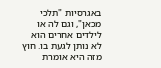באגרסיות "תלכי מכאן", וגם לה או לילדים אחרים הוא לא נותן לגעת בו. חוץ מזה היא אומרת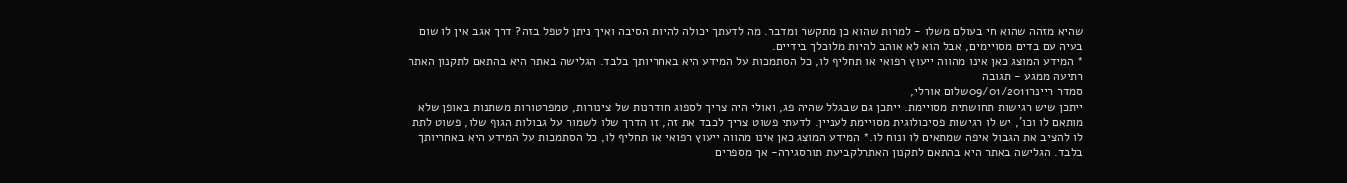שהיא מזהה שהוא חי בעולם משלו - למרות שהוא כן מתקשר ומדבר. מה לדעתך יכולה להיות הסיבה ואיך ניתן לטפל בזה? דרך אגב אין לו שום בעיה עם בדים מסויימים, אבל הוא לא אוהב להיות מלוכלך בידיים.
* המידע המוצג כאן אינו מהווה ייעוץ רפואי או תחליף לו, כל הסתמכות על המידע היא באחריותך בלבד. הגלישה באתר היא בהתאם לתקנון האתר רתיעה ממגע - תגובה
סמדר ריינר09/01/2011שלום אורלי,
ייתכן שיש רגישות תחושתית מסויימת. ייתכן גם שבגלל שהיה פג, ואולי היה צריך לספוג חודרנות של צינורות, טמפרטורות משתנות באופן שלא מותאם לו וכו', יש לו רגישות פסיכולוגית מסויימת לעניין. לדעתי פשוט צריך לכבד את זה, זו הדרך שלו לשמור על גבולות הגוף שלו, פשוט לתת לו להציב את הגבול איפה שמתאים לו ונוח לו.* המידע המוצג כאן אינו מהווה ייעוץ רפואי או תחליף לו, כל הסתמכות על המידע היא באחריותך בלבד. הגלישה באתר היא בהתאם לתקנון האתרלקביעת תורסגירה- אך מספרים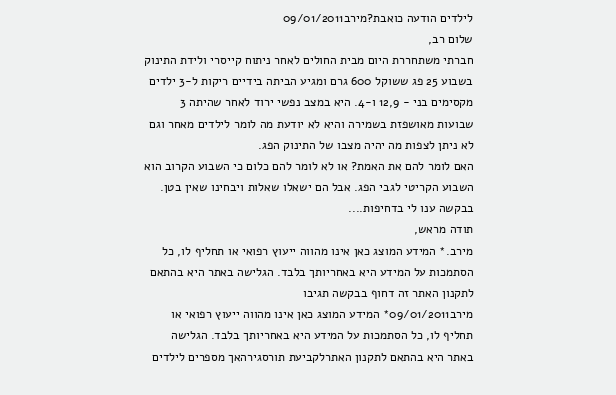לילדים הודעה כואבת?מירב09/01/2011
שלום רב,
חברתי משתחררת היום מבית החולים לאחר ניתוח קייסרי ולידת התינוק בשבוע 25 פג ששוקל 600 גרם ומגיע הביתה בידיים ריקות ל-3 ילדים מקסימים בני - 12,9 ו-4. היא במצב נפשי ירוד לאחר שהיתה 3 שבועות מאושפזת בשמירה והיא לא יודעת מה לומר לילדים מאחר וגם לא ניתן לצפות מה יהיה מצבו של התינוק הפג.
האם לומר להם את האמת? או לא לומר להם כלום כי השבוע הקרוב הוא השבוע הקריטי לגבי הפג. אבל הם ישאלו שאלות ויבחינו שאין בטן.
בבקשה ענו לי בדחיפות....
תודה מראש,
מירב.* המידע המוצג כאן אינו מהווה ייעוץ רפואי או תחליף לו, כל הסתמכות על המידע היא באחריותך בלבד. הגלישה באתר היא בהתאם לתקנון האתר זה דחוף בבקשה תגיבו
מירב09/01/2011* המידע המוצג כאן אינו מהווה ייעוץ רפואי או תחליף לו, כל הסתמכות על המידע היא באחריותך בלבד. הגלישה באתר היא בהתאם לתקנון האתרלקביעת תורסגירהאך מספרים לילדים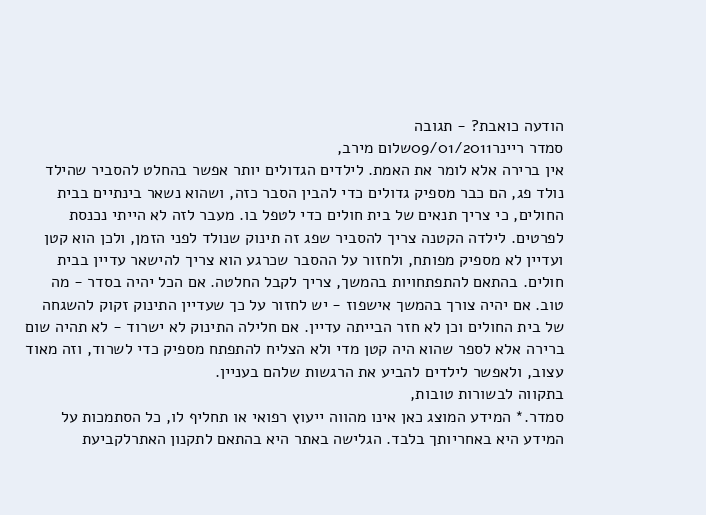הודעה כואבת? - תגובה
סמדר ריינר09/01/2011שלום מירב,
אין ברירה אלא לומר את האמת. לילדים הגדולים יותר אפשר בהחלט להסביר שהילד נולד פג, הם כבר מספיק גדולים כדי להבין הסבר כזה, ושהוא נשאר בינתיים בבית החולים, כי צריך תנאים של בית חולים כדי לטפל בו. מעבר לזה לא הייתי נכנסת לפרטים. לילדה הקטנה צריך להסביר שפג זה תינוק שנולד לפני הזמן, ולכן הוא קטן ועדיין לא מספיק מפותח, ולחזור על ההסבר שכרגע הוא צריך להישאר עדיין בבית חולים. בהתאם להתפתחויות בהמשך, צריך לקבל החלטה. אם הכל יהיה בסדר - מה טוב. אם יהיה צורך בהמשך אישפוז - יש לחזור על כך שעדיין התינוק זקוק להשגחה של בית החולים וכן לא חזר הבייתה עדיין. אם חלילה התינוק לא ישרוד - לא תהיה שום ברירה אלא לספר שהוא היה קטן מדי ולא הצליח להתפתח מספיק כדי לשרוד, וזה מאוד עצוב, ולאפשר לילדים להביע את הרגשות שלהם בעניין.
בתקווה לבשורות טובות,
סמדר.* המידע המוצג כאן אינו מהווה ייעוץ רפואי או תחליף לו, כל הסתמכות על המידע היא באחריותך בלבד. הגלישה באתר היא בהתאם לתקנון האתרלקביעת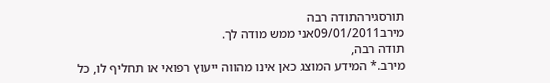תורסגירהתודה רבה
מירב09/01/2011אני ממש מודה לך.
תודה רבה,
מירב.* המידע המוצג כאן אינו מהווה ייעוץ רפואי או תחליף לו, כל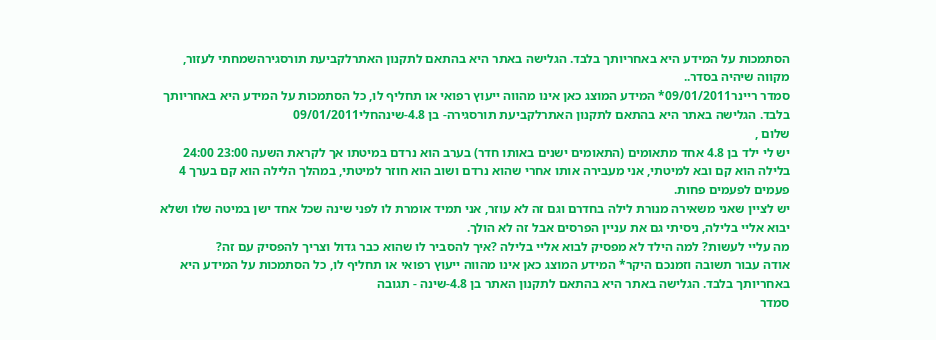הסתמכות על המידע היא באחריותך בלבד. הגלישה באתר היא בהתאם לתקנון האתרלקביעת תורסגירהשמחתי לעזור, מקווה שיהיה בסדר..
סמדר ריינר09/01/2011* המידע המוצג כאן אינו מהווה ייעוץ רפואי או תחליף לו, כל הסתמכות על המידע היא באחריותך בלבד. הגלישה באתר היא בהתאם לתקנון האתרלקביעת תורסגירה- בן 4.8-שינהחלי09/01/2011
שלום ,
יש לי ילד בן 4.8 אחד מתאומים (התאומים ישנים באותו חדר) בערב הוא נרדם במיטתו אך לקראת השעה 23:00 24:00 בלילה הוא קם ובא למיטתי, אני מעבירה אותו אחרי שהוא נרדם ושוב הוא חוזר למיטתי, במהלך הלילה הוא קם בערך 4 פעמים לפעמים פחות.
יש לציין שאני משאירה מנורת לילה בחדרם וגם זה לא עוזר, אני תמיד אומרת לו לפני שינה שכל אחד ישן במיטה שלו ושלא יבוא אליי בלילה, ניסיתי גם את עניין הפרסים אבל זה לא הולך.
מה עליי לעשות? למה הילד לא מפסיק לבוא אליי בלילה ?איך להסביר לו שהוא כבר גדול וצריך להפסיק עם זה?
אודה עבור תשובה וזמנכם היקר* המידע המוצג כאן אינו מהווה ייעוץ רפואי או תחליף לו, כל הסתמכות על המידע היא באחריותך בלבד. הגלישה באתר היא בהתאם לתקנון האתר בן 4.8-שינה - תגובה
סמדר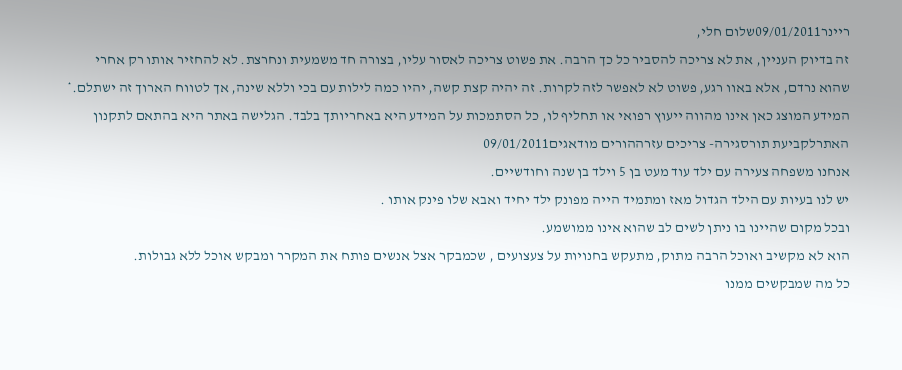ריינר09/01/2011שלום חלי,
זה בדיוק העניין, את לא צריכה להסביר כל כך הרבה. את פשוט צריכה לאסור עליו, בצורה חד משמעית ונחרצת. לא להחזיר אותו רק אחרי שהוא נרדם, אלא באוו רגע, פשוט לא לאפשר לזה לקרות. זה יהיה קצת קשה, יהיו כמה לילות עם בכי וללא שינה, אך לטווח הארוך זה ישתלם.* המידע המוצג כאן אינו מהווה ייעוץ רפואי או תחליף לו, כל הסתמכות על המידע היא באחריותך בלבד. הגלישה באתר היא בהתאם לתקנון האתרלקביעת תורסגירה- צריכים עזרההורים מודאגים09/01/2011
אנחנו משפחה צעירה עם ילד עוד מעט בן 5 וילד בן שנה וחודשיים.
יש לנו בעיות עם הילד הגדול מאז ומתמיד הייה מפונק ילד יחיד ואבא שלו פינק אותו .
ובכל מקום שהיינו בו ניתן לשים לב שהוא אינו ממושמע.
הוא לא מקשיב ואוכל הרבה מתוק, מתעקש בחנויות על צעצועים , שכמבקר אצל אנשים פותח את המקרר ומבקש אוכל ללא גבולות.
כל מה שמבקשים ממנו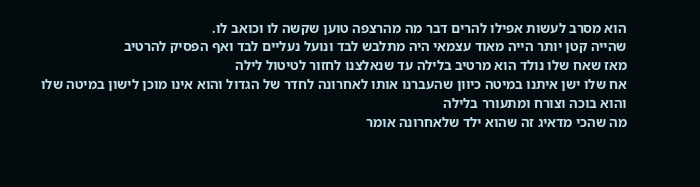הוא מסרב לעשות אפילו להרים דבר מה מהרצפה טוען שקשה לו וכואב לו.
שהייה קטן יותר הייה מאוד עצמאי היה מתלבש לבד ונועל נעליים לבד ואף הפסיק להרטיב
מאז שאח שלו נולד הוא מרטיב בלילה עד שנאלצנו לחזור לטיטול לילה
אח שלו ישן איתנו במיטה כיוון שהעברנו אותו לאחרונה לחדר של הגדול והוא אינו מוכן לישון במיטה שלו והוא בוכה וצורח ומתעורר בלילה
מה שהכי מדאיג זה שהוא ילד שלאחרונה אומר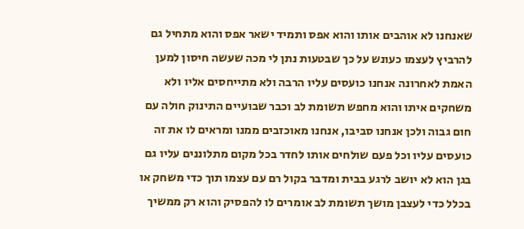שאנחנו לא אוהבים אותו והוא אפס ותמיד ישאר אפס והוא מתחיל גם להרביץ לעצמו כעונש על כך שבטעות נתן לי מכה שעשה חיסון למען האמת לאחרונה אנחנו כועסים עליו הרבה ולא מתייחסים אליו ולא משחקים איתו והוא מחפש תשומת לב וכבר שבועיים התינוק חולה עם חום גבוה ולכן אנחנו סביבו, אנחנו מאוכזבים ממנו ומראים לו את זה כועסים עליו וכל פעם שולחים אותו לחדר בכל מקום מתלוננים עליו גם בגן הוא לא יושב לרגע בבית ומדבר בקול רם עם עצמו תוך כדי משחק או בכלל כדי לעצבן מושך תשומת לב אומרים לו להפסיק והוא רק ממשיך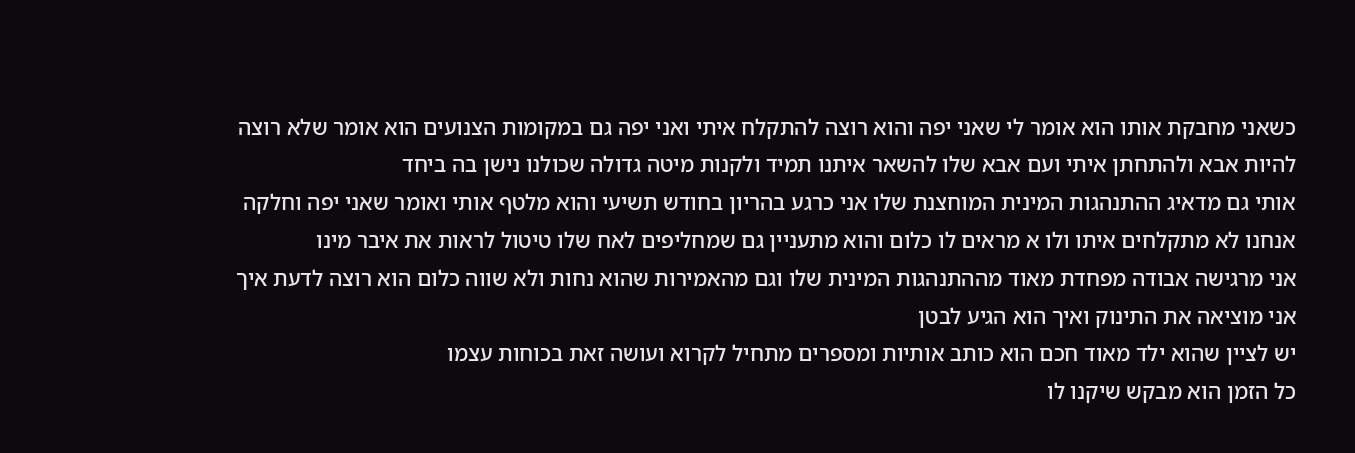כשאני מחבקת אותו הוא אומר לי שאני יפה והוא רוצה להתקלח איתי ואני יפה גם במקומות הצנועים הוא אומר שלא רוצה להיות אבא ולהתחתן איתי ועם אבא שלו להשאר איתנו תמיד ולקנות מיטה גדולה שכולנו נישן בה ביחד
אותי גם מדאיג ההתנהגות המינית המוחצנת שלו אני כרגע בהריון בחודש תשיעי והוא מלטף אותי ואומר שאני יפה וחלקה
אנחנו לא מתקלחים איתו ולו א מראים לו כלום והוא מתעניין גם שמחליפים לאח שלו טיטול לראות את איבר מינו
אני מרגישה אבודה מפחדת מאוד מההתנהגות המינית שלו וגם מהאמירות שהוא נחות ולא שווה כלום הוא רוצה לדעת איך אני מוציאה את התינוק ואיך הוא הגיע לבטן
יש לציין שהוא ילד מאוד חכם הוא כותב אותיות ומספרים מתחיל לקרוא ועושה זאת בכוחות עצמו
כל הזמן הוא מבקש שיקנו לו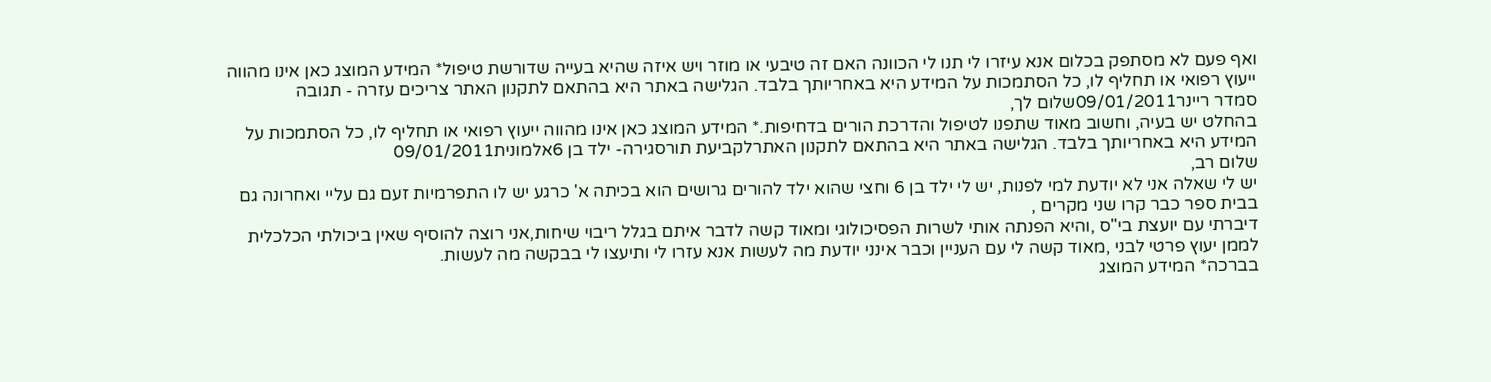ואף פעם לא מסתפק בכלום אנא עיזרו לי תנו לי הכוונה האם זה טיבעי או מוזר ויש איזה שהיא בעייה שדורשת טיפול* המידע המוצג כאן אינו מהווה ייעוץ רפואי או תחליף לו, כל הסתמכות על המידע היא באחריותך בלבד. הגלישה באתר היא בהתאם לתקנון האתר צריכים עזרה - תגובה
סמדר ריינר09/01/2011שלום לך,
בהחלט יש בעיה, וחשוב מאוד שתפנו לטיפול והדרכת הורים בדחיפות.* המידע המוצג כאן אינו מהווה ייעוץ רפואי או תחליף לו, כל הסתמכות על המידע היא באחריותך בלבד. הגלישה באתר היא בהתאם לתקנון האתרלקביעת תורסגירה- ילד בן 6אלמונית09/01/2011
שלום רב,
יש לי שאלה אני לא יודעת למי לפנות, יש לי ילד בן 6 וחצי שהוא ילד להורים גרושים הוא בכיתה א' כרגע יש לו התפרמיות זעם גם עליי ואחרונה גם בבית ספר כבר קרו שני מקרים ,
דיברתי עם יועצת בי"ס ,והיא הפנתה אותי לשרות הפסיכולוגי ומאוד קשה לדבר איתם בגלל ריבוי שיחות,אני רוצה להוסיף שאין ביכולתי הכלכלית לממן יעוץ פרטי לבני ,מאוד קשה לי עם העניין וכבר אינני יודעת מה לעשות אנא עזרו לי ותיעצו לי בבקשה מה לעשות.
בברכה* המידע המוצג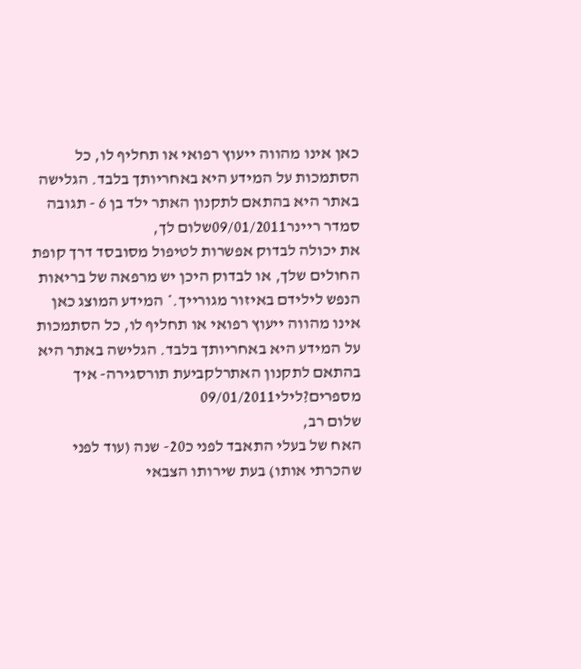כאן אינו מהווה ייעוץ רפואי או תחליף לו, כל הסתמכות על המידע היא באחריותך בלבד. הגלישה באתר היא בהתאם לתקנון האתר ילד בן 6 - תגובה
סמדר ריינר09/01/2011שלום לך,
את יכולה לבדוק אפשרות לטיפול מסובסד דרך קופת החולים שלך, או לבדוק היכן יש מרפאה של בריאות הנפש לילידם באיזור מגורייך.* המידע המוצג כאן אינו מהווה ייעוץ רפואי או תחליף לו, כל הסתמכות על המידע היא באחריותך בלבד. הגלישה באתר היא בהתאם לתקנון האתרלקביעת תורסגירה- איך מספרים?לילי09/01/2011
שלום רב,
האח של בעלי התאבד לפני כ20- שנה (עוד לפני שהכרתי אותו) בעת שירותו הצבאי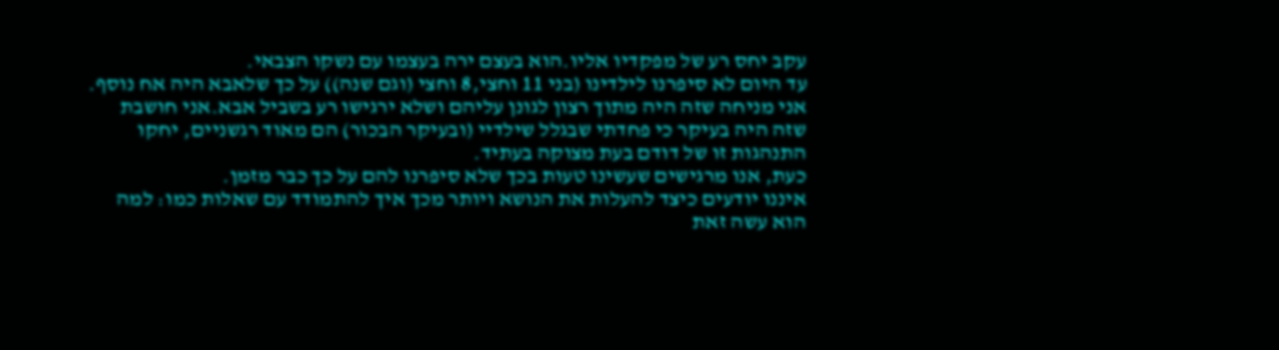עקב יחס רע של מפקדיו אליו.הוא בעצם ירה בעצמו עם נשקו הצבאי.
עד היום לא סיפרנו לילדינו (בני 11 וחצי,8 וחצי (וגם שנה)) על כך שלאבא היה אח נוסף. אני מניחה שזה היה מתוך רצון לגונן עליהם ושלא ירגישו רע בשביל אבא.אני חושבת שזה היה בעיקר כי פחדתי שבגלל שילדיי (ובעיקר הבכור) הם מאוד רגשניים, יחקו התנהגות זו של דודם בעת מצוקה בעתיד.
כעת, אנו מרגישים שעשינו טעות בכך שלא סיפרנו להם על כך כבר מזמן.
איננו יודעים כיצד להעלות את הנושא ויותר מכך איך להתמודד עם שאלות כמו: למה הוא עשה זאת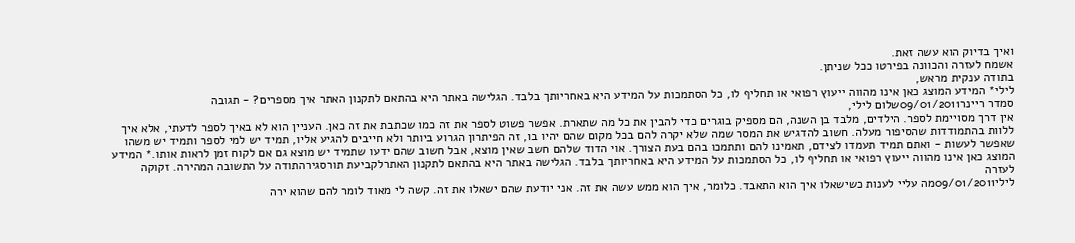ואיך בדיוק הוא עשה זאת.
אשמח לעזרה והכוונה בפירטו ככל שניתן.
בתודה ענקית מראש,
לילי* המידע המוצג כאן אינו מהווה ייעוץ רפואי או תחליף לו, כל הסתמכות על המידע היא באחריותך בלבד. הגלישה באתר היא בהתאם לתקנון האתר איך מספרים? - תגובה
סמדר ריינר09/01/2011שלום לילי,
אין דרך מסויימת לספר. הילדים, מלבד בן השנה, הם מספיק בוגרים כדי להבין את כל מה שתארת. אפשר פשוט לספר את זה כמו שכתבת את זה כאן. העניין הוא לא באיך לספר לדעתי, אלא איך ללוות בהתמודדות שהסיפור מעלה. חשוב להדגיש את המסר שמה שלא יקרה להם בכל מקום שהם יהיו בו, זה הפיתרון הגרוע ביותר ולא חייבים להגיע אליו, תמיד יש למי לספר ותמיד יש משהו שאפשר לעשות - ואתם תמיד תעמדו לצידם, תאמינו להם ותתמכו בהם בעת הצורך. אוי הדוד שלהם חשב שאין מוצא, אבל חשוב שהם ידעו שתמיד יש מוצא גם אם לקוח זמן לראות אותו.* המידע המוצג כאן אינו מהווה ייעוץ רפואי או תחליף לו, כל הסתמכות על המידע היא באחריותך בלבד. הגלישה באתר היא בהתאם לתקנון האתרלקביעת תורסגירהתודה על התשובה המהירה. זקוקה לעזרה
לילי09/01/2011מה עליי לענות כשישאלו איך הוא התאבד. כלומר, איך הוא ממש עשה את זה. אני יודעת שהם ישאלו את זה. קשה לי מאוד לומר להם שהוא ירה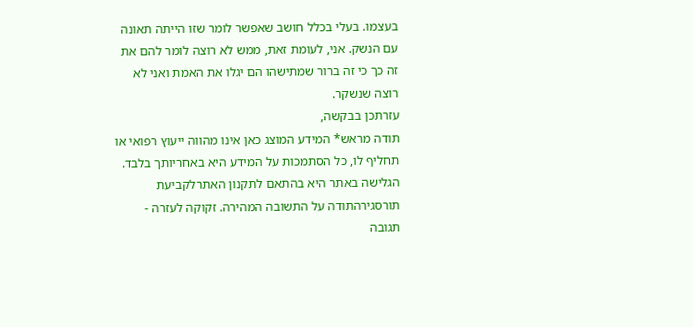בעצמו. בעלי בכלל חושב שאפשר לומר שזו הייתה תאונה עם הנשק. אני, לעומת זאת, ממש לא רוצה לומר להם את זה כך כי זה ברור שמתישהו הם יגלו את האמת ואני לא רוצה שנשקר.
עזרתכן בבקשה,
תודה מראש* המידע המוצג כאן אינו מהווה ייעוץ רפואי או תחליף לו, כל הסתמכות על המידע היא באחריותך בלבד. הגלישה באתר היא בהתאם לתקנון האתרלקביעת תורסגירהתודה על התשובה המהירה. זקוקה לעזרה - תגובה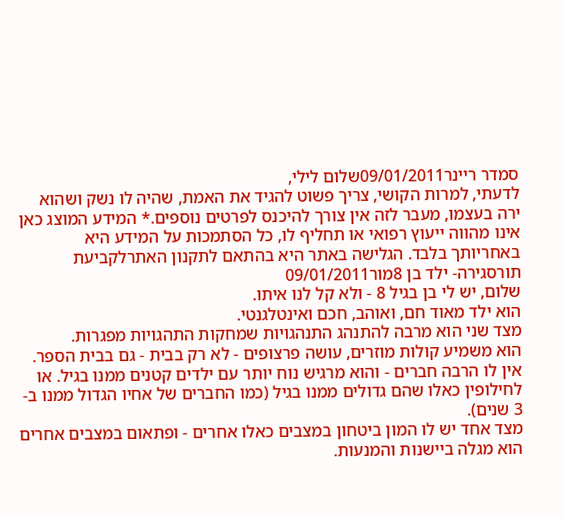סמדר ריינר09/01/2011שלום לילי,
לדעתי, למרות הקושי, צריך פשוט להגיד את האמת, שהיה לו נשק ושהוא ירה בעצמו, מעבר לזה אין צורך להיכנס לפרטים נוספים.* המידע המוצג כאן אינו מהווה ייעוץ רפואי או תחליף לו, כל הסתמכות על המידע היא באחריותך בלבד. הגלישה באתר היא בהתאם לתקנון האתרלקביעת תורסגירה- ילד בן 8מור09/01/2011
שלום, יש לי בן בגיל 8 - ולא קל לנו איתו.
הוא ילד מאוד חם, ואוהב, חכם ואינטלגנטי.
מצד שני הוא מרבה להתנהג התנהגויות שמחקות התהגויות מפגרות.
הוא משמיע קולות מוזרים, עושה פרצופים - לא רק בבית - גם בבית הספר.
אין לו הרבה חברים - והוא מרגיש נוח יותר עם ילדים קטנים ממנו בגיל. או לחילופין כאלו שהם גדולים ממנו בגיל (כמו החברים של אחיו הגדול ממנו ב- 3 שנים).
מצד אחד יש לו המון ביטחון במצבים כאלו אחרים - ופתאום במצבים אחרים הוא מגלה ביישנות והמנעות.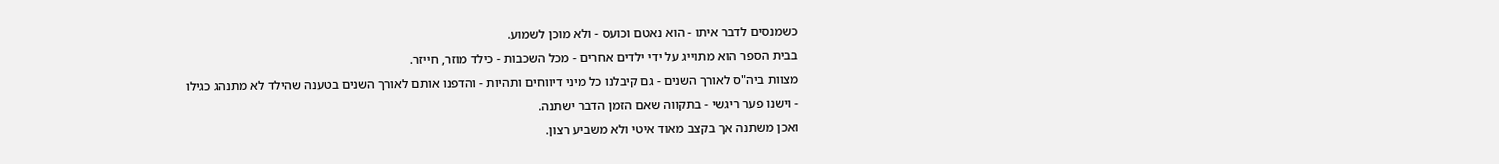כשמנסים לדבר איתו - הוא נאטם וכועס - ולא מוכן לשמוע.
בבית הספר הוא מתוייג על ידי ילדים אחרים - מכל השכבות - כילד מוזר, חייזר.
מצוות ביה"ס לאורך השנים - גם קיבלנו כל מיני דיווחים ותהיות - והדפנו אותם לאורך השנים בטענה שהילד לא מתנהג כגילו - וישנו פער ריגשי - בתקווה שאם הזמן הדבר ישתנה.
ואכן משתנה אך בקצב מאוד איטי ולא משביע רצון.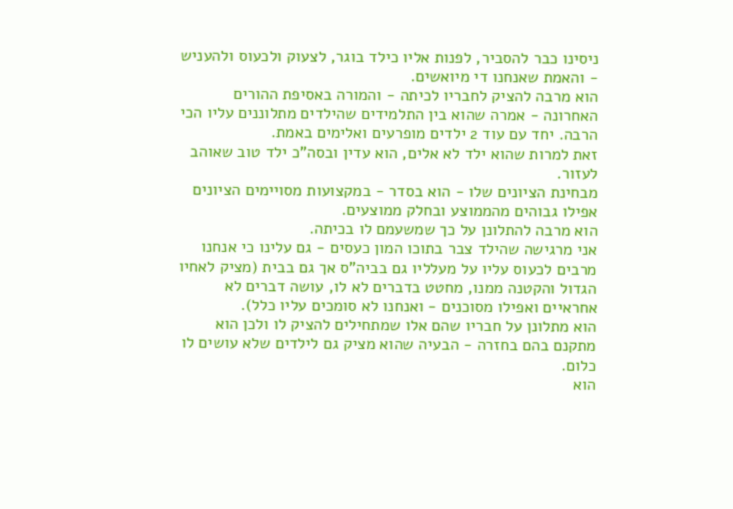ניסינו כבר להסביר, לפנות אליו כילד בוגר, לצעוק ולכעוס ולהעניש - והאמת שאנחנו די מיואשים.
הוא מרבה להציק לחבריו לכיתה - והמורה באסיפת ההורים האחרונה - אמרה שהוא בין התלמידים שהילדים מתלוננים עליו הכי הרבה. יחד עם עוד 2 ילדים מופרעים ואלימים באמת.
זאת למרות שהוא ילד לא אלים, הוא עדין ובסה"כ ילד טוב שאוהב לעזור.
מבחינת הציונים שלו - הוא בסדר - במקצועות מסויימים הציונים אפילו גבוהים מהממוצע ובחלק ממוצעים.
הוא מרבה להתלונן על כך שמשעמם לו בכיתה.
אני מרגישה שהילד צבר בתוכו המון כעסים - גם עלינו כי אנחנו מרבים לכעוס עליו על מעלליו גם בביה"ס אך גם בבית (מציק לאחיו הגדול והקטנה ממנו, מחטט בדברים לא לו, עושה דברים לא אחראיים ואפילו מסוכנים - ואנחנו לא סומכים עליו כלל).
הוא מתלונן על חבריו שהם אלו שמתחילים להציק לו ולכן הוא מתקנם בהם בחזרה - הבעיה שהוא מציק גם לילדים שלא עושים לו כלום.
הוא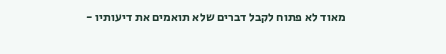מאוד לא פתוח לקבל דברים שלא תואמים את דיעותיו -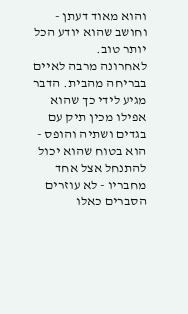והוא מאוד דעתן - וחושב שהוא יודע הכל יותר טוב.
לאחרונה מרבה לאיים בבריחה מהבית. הדבר מגיע לידי כך שהוא אפילו מכין תיק עם בגדים ושתיה והופס - הוא בטוח שהוא יכול להתנחל אצל אחד מחבריו - לא עוזרים הסברים כאלו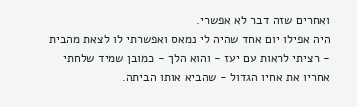ואחרים שזה דבר לא אפשרי.
היה אפילו יום אחד שהיה לי נמאס ואפשרתי לו לצאת מהבית - רציתי לראות עם יעז - והוא הלך - כמובן שמיד שלחתי אחריו את אחיו הגדול - שהביא אותו הביתה.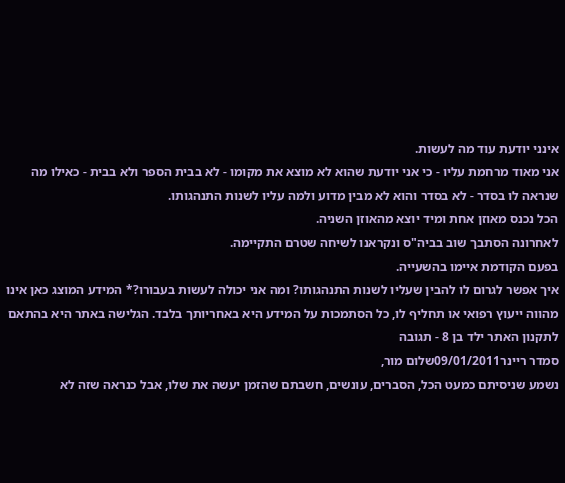אינני יודעת עוד מה לעשות.
אני מאוד מרחמת עליו - כי אני יודעת שהוא לא מוצא את מקומו - לא בבית הספר ולא בבית - כאילו מה שנראה לו בסדר - לא בסדר והוא לא מבין מדוע ולמה עליו לשנות התנהגותו.
הכל נכנס מאוזן אחת ומיד יוצא מהאוזן השניה.
לאחרונה הסתבך שוב בביה"ס ונקראנו לשיחה שטרם התקיימה.
בפעם הקודמת איימו בהשעייה.
איך אפשר לגרום לו להבין שעליו לשנות התנהגותו? ומה אני יכולה לעשות בעבורו?* המידע המוצג כאן אינו מהווה ייעוץ רפואי או תחליף לו, כל הסתמכות על המידע היא באחריותך בלבד. הגלישה באתר היא בהתאם לתקנון האתר ילד בן 8 - תגובה
סמדר ריינר09/01/2011שלום מור,
נשמע שניסיתם כמעט הכל, הסברים, עונשים, חשבתם שהזמן יעשה את שלו, אבל כנראה שזה לא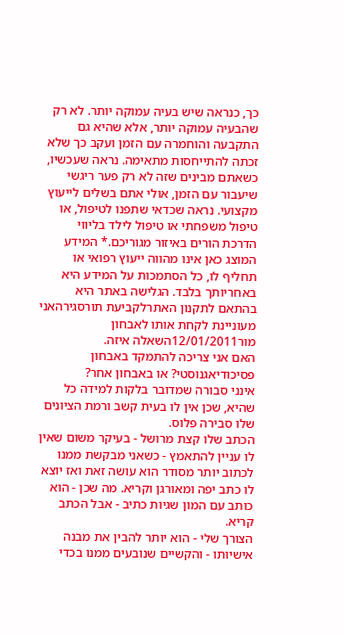כך, כנראה שיש בעיה עמוקה יותר. לא רק שהבעיה עמוקה יותר, אלא שהיא גם התקבעה והוחמרה עם הזמן ועקב כך שלא זכתה להתייחסות מתאימה. נראה שעכשיו, כשאתם מבינים שזה לא רק פער ריגשי שיעבור עם הזמן, אולי אתם בשלים לייעוץ מקצועי. נראה שכדאי שתפנו לטיפול, או טיפול משפחתי או טיפול לילד בליווי הדרכת הורים באיזור מגוריכם.* המידע המוצג כאן אינו מהווה ייעוץ רפואי או תחליף לו, כל הסתמכות על המידע היא באחריותך בלבד. הגלישה באתר היא בהתאם לתקנון האתרלקביעת תורסגירהאני מעוניינת לקחת אותו לאבחון
מור12/01/2011השאלה איזה.
האם אני צריכה להתמקד באבחון פסיכודיאגנוסטי? או באבחון אחר?
אינני סבורה שמדובר בלקות למידה כל שהיא, שכן אין לו בעית קשב ורמת הציונים שלו סבירה פלוס.
הכתב שלו קצת מרושל - בעיקר משום שאין לו עניין להתאמץ - כשאני מבקשת ממנו לכתוב יותר מסודר הוא עושה זאת ואז יוצא לו כתב יפה ומאורגן וקריא. מה שכן - הוא כותב עם המון שגיות כתיב - אבל הכתב קריא.
הצורך שלי - הוא יותר להבין את מבנה אישיותו - והקשיים שנובעים ממנו בכדי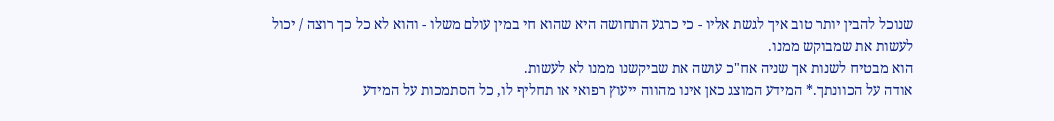שנוכל להבין יותר טוב איך לגשת אליו - כי כרגע התחושה היא שהוא חי במין עולם משלו - והוא לא כל כך רוצה / יכול לעשות את שמבוקש ממנו.
הוא מבטיח לשנות אך שניה אח"כ עושה את שביקשנו ממנו לא לעשות.
אודה על הכוונתך.* המידע המוצג כאן אינו מהווה ייעוץ רפואי או תחליף לו, כל הסתמכות על המידע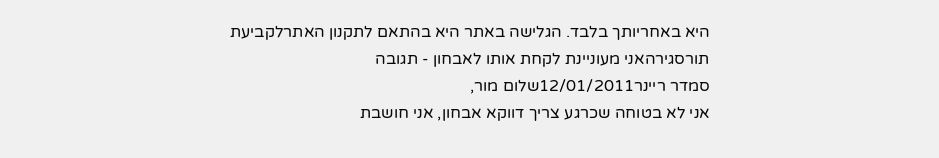היא באחריותך בלבד. הגלישה באתר היא בהתאם לתקנון האתרלקביעת תורסגירהאני מעוניינת לקחת אותו לאבחון - תגובה
סמדר ריינר12/01/2011שלום מור,
אני לא בטוחה שכרגע צריך דווקא אבחון, אני חושבת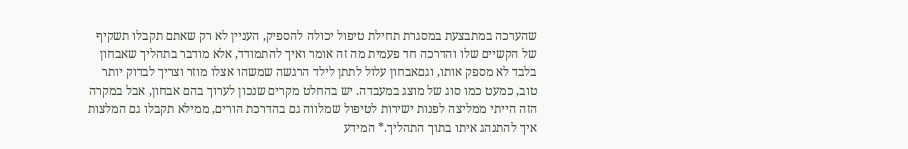שהערכה במתבצעת במסגרת תחילת טיפול יכולה להספיק, העניין לא רק שאתם תקבלו תשקיף של הקשיים שלו והדרכה חד פעמית מה זה אומר ואיך להתמודד, אלא מודבר בתהליך שאבחון בלבד לא מספק אותו, וגםאבחון עלול לתתן לילד הרגשה שמשהו אצלו מוזר וצריך לבדוק יותר טוב, כמעט כמו סוג של מוצג במעבדה. יש בהחלט מקרים שנכון לערוך בהם אבחון, אבל במקרה הזה הייתי ממליצה לפנות ישירות לטיפול שמלווה גם בהדרכת הורים, ממילא תקבלו גם המלצות איך להתנהג איתו בתוך התהליך.* המידע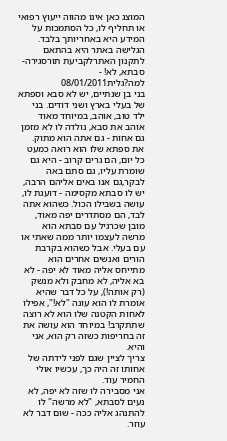המוצג כאן אינו מהווה ייעוץ רפואי או תחליף לו, כל הסתמכות על המידע היא באחריותך בלבד. הגלישה באתר היא בהתאם לתקנון האתרלקביעת תורסגירה- סבתא, לא! - למה?גלית08/01/2011
בני בן שנתיים, יש לא סבא וספתא של בעלי בארץ ושני דודים. בני ילד טוב, אוהב, במיוחד מאוד אוהב את סבא, נולדה לו לא מזמן גם אחות - גם אתה הוא מתוק.
את ספתא שלו הוא רואה כמעט כל יום, הם גרים קרוב - היא גם שומרת עליו, גם סתם באה לבקר,גם אנו באים אליהם הרבה, יש לו סבתא מקסימה - דועגת לו, עושה בשבילו הכול. כשהוא אתה לבד, הם מסתדרים יפה מאוד, מובן שכרגיל עם סבתא הוא מרשה לעצמו יותר ממה שאתי או עם בעלי. אבל כשהוא בקרבת הורים ואנשים אחרים הוא מתייחס אליה מאוד לא יפה - לא בא אליה, לא מחבק ולא מנשק (רק אותה!), על כל דבר שהיא אומרת לו הוא עונה "לא!", אפילו לאחות הקטנה שלו הוא לא רוצה שתתקרב! במיוחד הוא עושה את זה בחריפות כשזה רק הוא, אני והיא.
צריך לציין שגם לפני לידתה של אחותו זה היה כך, עכשיו אולי החמיר עוד.
אני מסבירה לו שזה לא יפה, לא נעים לסבתא, "לא מרשה" לו להתנהג אליה ככה - שום דבר לא עוזר.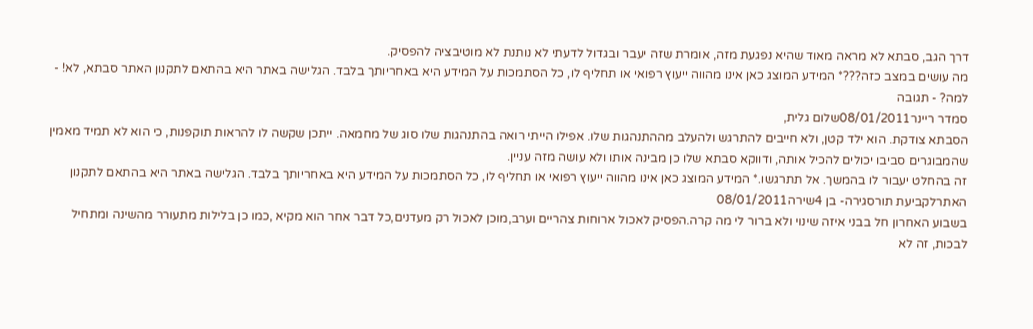דרך הגב, סבתא לא מראה מאוד שהיא נפגעת מזה, אומרת שזה יעבר ובגדול לדעתי לא נותנת לא מוטיבציה להפסיק.
מה עושים במצב כזה???* המידע המוצג כאן אינו מהווה ייעוץ רפואי או תחליף לו, כל הסתמכות על המידע היא באחריותך בלבד. הגלישה באתר היא בהתאם לתקנון האתר סבתא, לא! - למה? - תגובה
סמדר ריינר08/01/2011שלום גלית,
הסבתא צודקת. הוא ילד קטן, ולא חייבים להתרגש ולהעלב מההתנהגות שלו. אפילו הייתי רואה בהתנהגות שלו סוג של מחמאה. ייתכן שקשה לו להראות תוקפנות, כי הוא לא תמיד מאמין שהמבוגרים סביבו יכולים להכיל אותה, ודווקא סבתא שלו כן מבינה אותו ולא עושה מזה עניין.
זה בהחלט יעבור לו בהמשך. אל תתרגשו.* המידע המוצג כאן אינו מהווה ייעוץ רפואי או תחליף לו, כל הסתמכות על המידע היא באחריותך בלבד. הגלישה באתר היא בהתאם לתקנון האתרלקביעת תורסגירה- בן 4שירה08/01/2011
בשבוע האחרון חל בבני איזה שינוי ולא ברור לי מה קרה.הפסיק לאכול ארוחות צהריים וערב,מוכן לאכול רק מעדנים,כל דבר אחר הוא מקיא ,כמו כן בלילות מתעורר מהשינה ומתחיל לבכות, זה לא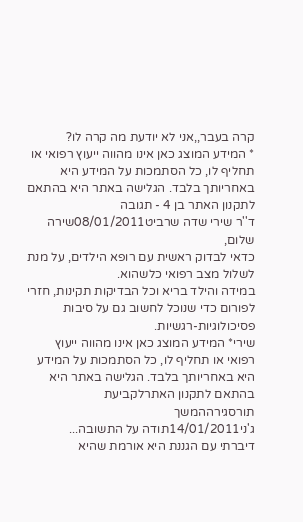קרה בעבר,,אני לא יודעת מה קרה לו?
* המידע המוצג כאן אינו מהווה ייעוץ רפואי או תחליף לו, כל הסתמכות על המידע היא באחריותך בלבד. הגלישה באתר היא בהתאם לתקנון האתר בן 4 - תגובה
ד''ר שירי שדה שרביט08/01/2011שירה שלום,
כדאי לבדוק ראשית עם רופא הילדים, על מנת לשלול מצב רפואי כלשהוא.
במידה והילד בריא וכל הבדיקות תקינות, חזרי לפורום כדי שנוכל לחשוב גם על סיבות פסיכולוגיות-רגשיות.
שירי* המידע המוצג כאן אינו מהווה ייעוץ רפואי או תחליף לו, כל הסתמכות על המידע היא באחריותך בלבד. הגלישה באתר היא בהתאם לתקנון האתרלקביעת תורסגירההמשך
ג'ני14/01/2011תודה על התשובה...
דיברתי עם הגננת היא אורמת שהיא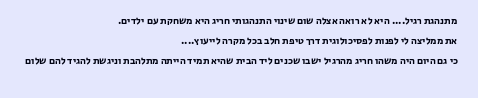מתנהגת רגיל.... היא לא רואה אצלה שום שינוי התנהגותי חריג היא משחקת עם ילדים.
את ממליצה לי לפנות לפסיכולוגית דרך טיפת חלב בכל מקרה לייעוץ....
כי גם היום היה משהו חריג מהרגיל ישבו שכנים ליד הבית שהיא תמיד הייתה מתלהבת וניגשת להגיד להם שלום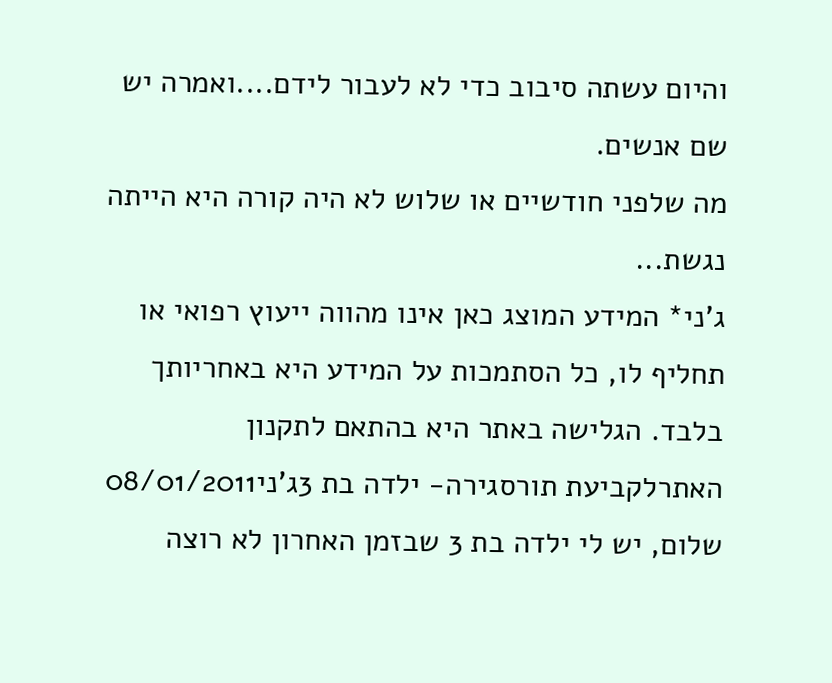והיום עשתה סיבוב כדי לא לעבור לידם....ואמרה יש שם אנשים.
מה שלפני חודשיים או שלוש לא היה קורה היא הייתה נגשת...
ג'ני* המידע המוצג כאן אינו מהווה ייעוץ רפואי או תחליף לו, כל הסתמכות על המידע היא באחריותך בלבד. הגלישה באתר היא בהתאם לתקנון האתרלקביעת תורסגירה- ילדה בת 3ג'ני08/01/2011
שלום, יש לי ילדה בת 3 שבזמן האחרון לא רוצה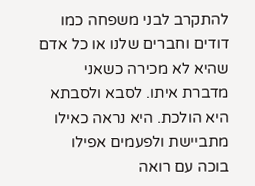להתקרב לבני משפחה כמו דודים וחברים שלנו או כל אדם שהיא לא מכירה כשאני מדברת איתו. לסבא ולסבתא היא הולכת. היא נראה כאילו מתביישת ולפעמים אפילו בוכה עם רואה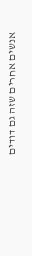אנשים אחרים שזה גם דודים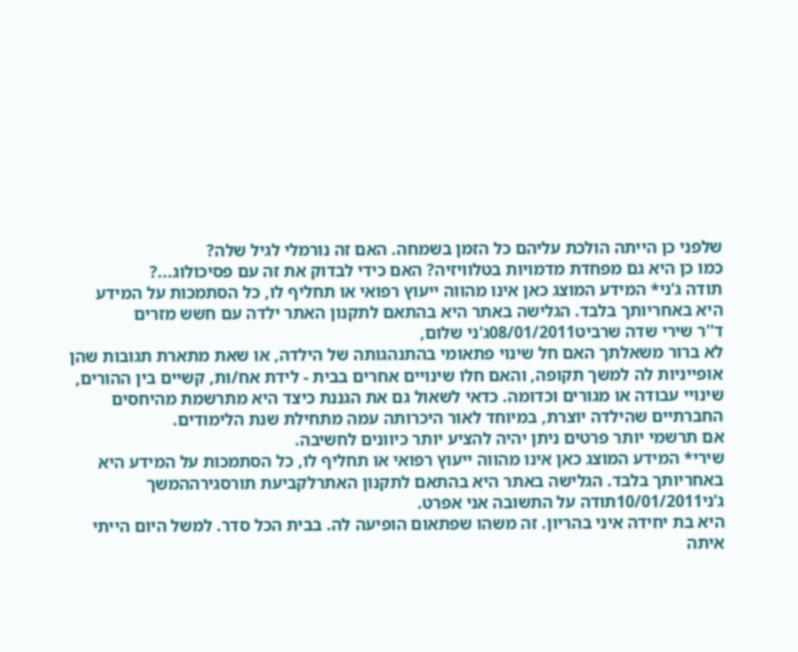שלפני כן הייתה הולכת עליהם כל הזמן בשמחה. האם זה נורמלי לגיל שלה?
כמו כן היא גם מפחדת מדמויות בטלוויזיה? האם כידי לבדוק את זה עם פסיכולוג...?
תודה ג'ני* המידע המוצג כאן אינו מהווה ייעוץ רפואי או תחליף לו, כל הסתמכות על המידע היא באחריותך בלבד. הגלישה באתר היא בהתאם לתקנון האתר ילדה עם חשש מזרים
ד''ר שירי שדה שרביט08/01/2011ג'ני שלום,
לא ברור משאלתך האם חל שינוי פתאומי בהתנהגותה של הילדה, או שאת מתארת תגובות שהן אופייניות לה למשך תקופה, והאם חלו שינויים אחרים בבית - לידת אח/ות, קשיים בין ההורים, שינויי עבודה או מגורים וכדומה. כדאי לשאול גם את הגננת כיצד היא מתרשמת מהיחסים החברתיים שהילדה יוצרת, במיוחד לאור היכרותה עמה מתחילת שנת הלימודים.
אם תרשמי יותר פרטים ניתן יהיה להציע יותר כיוונים לחשיבה.
שירי* המידע המוצג כאן אינו מהווה ייעוץ רפואי או תחליף לו, כל הסתמכות על המידע היא באחריותך בלבד. הגלישה באתר היא בהתאם לתקנון האתרלקביעת תורסגירההמשך
ג'ני10/01/2011תודה על התשובה אני אפרט.
היא בת יחידה איני בהריון. זה משהו שפתאום הופיעה לה. בבית הכל סדר. למשל היום הייתי איתה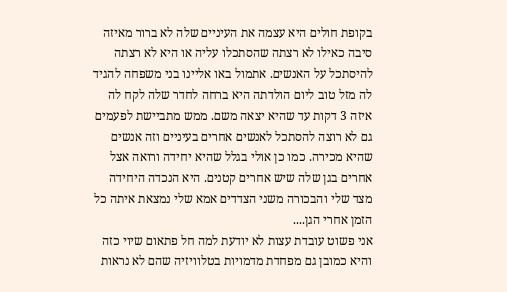בקופת חולים היא עצמה את העיניים שלה לא ברור מאיזה סיבה כאילו לא רצתה שהסתכלו עליה או היא לא רצתה להיסתכל על האנשים. אתמול באו אליינו בני משפחה להגיד לה מזל טוב ליום הולדתה היא ברחה לחדר שלה לקח לה איזה 3 דקות עד שהיא יצאה משם. ממש מתביישת לפעמים גם לא רוצה להסתכל לאנשים אחרים בעיניים וזה אנשים שהיא מכירה. כמו כן אולי בגלל שהיא יחידה ורואה אצל אחרים בגן שלה שיש אחרים קטנים. היא הנכדה היחידה מצד שלי והבכורה משני הצדדים אמא שלי נמצאת איתה כל הזמן אחרי הגן....
אני פשוט עובדת עצות לא יודעת למה חל פתאום שיוי כזה והיא כמובן גם מפחדת מדמויות בטלוויזיה שהם לא נראות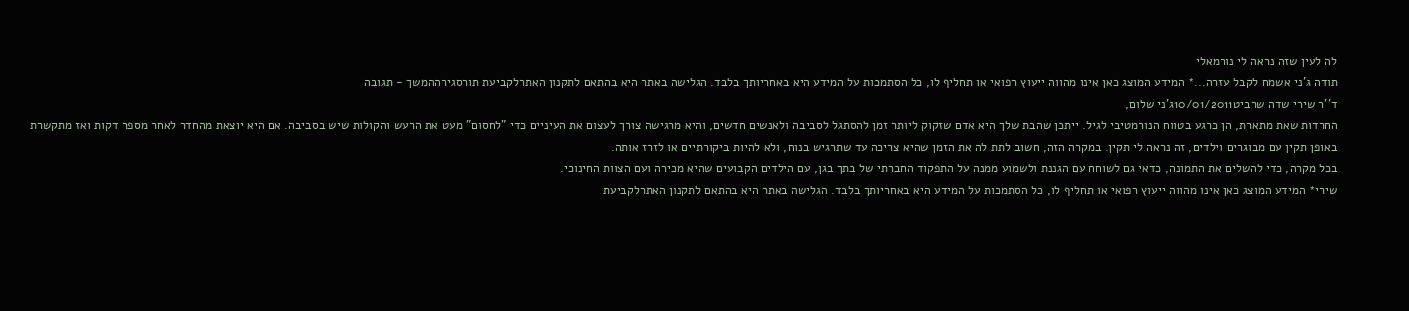לה לעין שזה נראה לי נורמאלי
תודה ג'ני אשמח לקבל עזרה...* המידע המוצג כאן אינו מהווה ייעוץ רפואי או תחליף לו, כל הסתמכות על המידע היא באחריותך בלבד. הגלישה באתר היא בהתאם לתקנון האתרלקביעת תורסגירההמשך - תגובה
ד''ר שירי שדה שרביט10/01/2011ג'ני שלום,
החרדות שאת מתארת, הן כרגע בטווח הנורמטיבי לגיל. ייתכן שהבת שלך היא אדם שזקוק ליותר זמן להסתגל לסביבה ולאנשים חדשים, והיא מרגישה צורך לעצום את העיניים כדי "לחסום" מעט את הרעש והקולות שיש בסביבה. אם היא יוצאת מהחדר לאחר מספר דקות ואז מתקשרת באופן תקין עם מבוגרים וילדים, זה נראה לי תקין. במקרה הזה, חשוב לתת לה את הזמן שהיא צריכה עד שתרגיש בנוח, ולא להיות ביקורתיים או לזרז אותה.
בכל מקרה, כדי להשלים את התמונה, כדאי גם לשוחח עם הגננת ולשמוע ממנה על התפקוד החברתי של בתך בגן, עם הילדים הקבועים שהיא מכירה ועם הצוות החינוכי.
שירי* המידע המוצג כאן אינו מהווה ייעוץ רפואי או תחליף לו, כל הסתמכות על המידע היא באחריותך בלבד. הגלישה באתר היא בהתאם לתקנון האתרלקביעת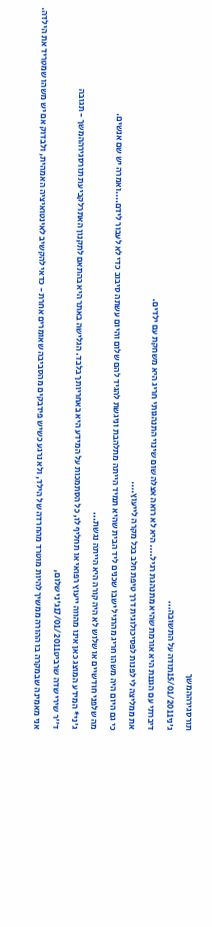תורסגירההמשך
ג'ני15/01/2011תודה על התשובה...
דיברתי עם הגננת היא אורמת שהיא מתנהגת רגיל.... היא לא רואה אצלה שום שינוי התנהגותי חריג היא משחקת עם ילדים.
את ממליצה לי לפנות לפסיכולוגית דרך טיפת חלב בכל מקרה לייעוץ....
כי גם היום היה משהו חריג מהרגיל ישבו שכנים ליד הבית שהיא תמיד הייתה מתלהבת וניגשת להגיד להם שלום והיום עשתה סיבוב כדי לא לעבור לידם....ואמרה יש שם אנשים.
מה שלפני חודשיים או שלוש לא היה קורה היא הייתה נגשת...
ג'ני* המידע המוצג כאן אינו מהווה ייעוץ רפואי או תחליף לו, כל הסתמכות על המידע היא באחריותך בלבד. הגלישה באתר היא בהתאם לתקנון האתרלקביעת תורסגירההמשך - תגובה
ד''ר שירי שדה שרביט17/01/2011ג'ני שלום,
אני מאמינה שבמקרה בו ההורה ממשיך להיות מוטרד מהחרדה של הילד, ולא נרגע כשיש פידבקים מהסביבה שאומרים אחרת - כדאי להקשיב לאינטואיציה האמהית, ולבדוק אם יש משהו שמטריד את הילדה.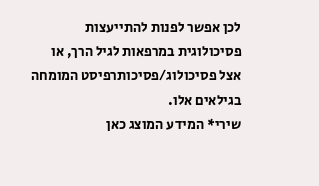לכן אפשר לפנות להתייעצות פסיכולוגית במרפאות לגיל הרך, או אצל פסיכולוג/פסיכותרפיסט המומחה בגילאים אלו.
שירי* המידע המוצג כאן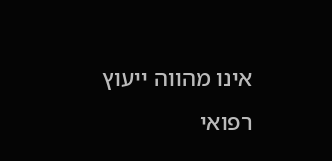אינו מהווה ייעוץ רפואי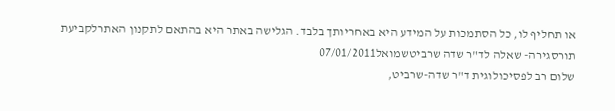או תחליף לו, כל הסתמכות על המידע היא באחריותך בלבד. הגלישה באתר היא בהתאם לתקנון האתרלקביעת תורסגירה- שאלה לד"ר שדה שרביטשמואל07/01/2011
שלום רב לפסיכולוגית ד"ר שדה-שרביט,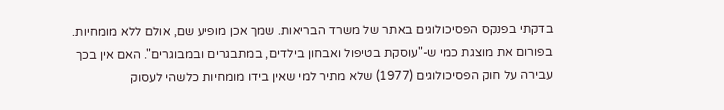בדקתי בפנקס הפסיכולוגים באתר של משרד הבריאות. שמך אכן מופיע שם, אולם ללא מומחיות. בפורום את מוצגת כמי ש-"עוסקת בטיפול ואבחון בילדים, במתבגרים ובמבוגרים". האם אין בכך עבירה על חוק הפסיכולוגים (1977) שלא מתיר למי שאין בידו מומחיות כלשהי לעסוק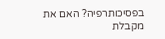בפסיכותרפיה? האם את מקבלת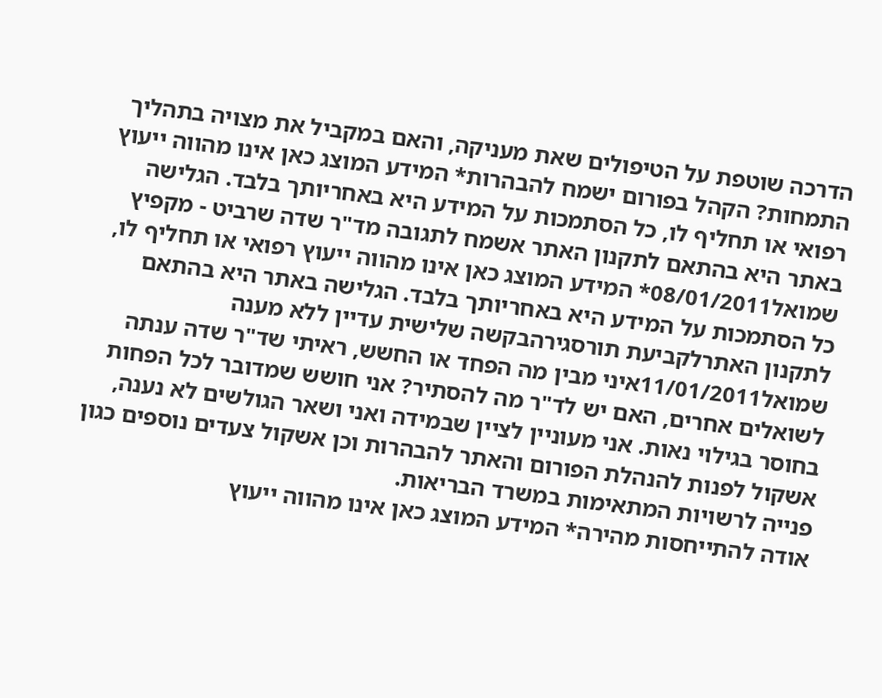הדרכה שוטפת על הטיפולים שאת מעניקה, והאם במקביל את מצויה בתהליך התמחות? הקהל בפורום ישמח להבהרות* המידע המוצג כאן אינו מהווה ייעוץ רפואי או תחליף לו, כל הסתמכות על המידע היא באחריותך בלבד. הגלישה באתר היא בהתאם לתקנון האתר אשמח לתגובה מד"ר שדה שרביט - מקפיץ
שמואל08/01/2011* המידע המוצג כאן אינו מהווה ייעוץ רפואי או תחליף לו, כל הסתמכות על המידע היא באחריותך בלבד. הגלישה באתר היא בהתאם לתקנון האתרלקביעת תורסגירהבקשה שלישית עדיין ללא מענה
שמואל11/01/2011איני מבין מה הפחד או החשש, ראיתי שד"ר שדה ענתה לשואלים אחרים, האם יש לד"ר מה להסתיר? אני חושש שמדובר לכל הפחות בחוסר בגילוי נאות. אני מעוניין לציין שבמידה ואני ושאר הגולשים לא נענה, אשקול לפנות להנהלת הפורום והאתר להבהרות וכן אשקול צעדים נוספים כגון פנייה לרשויות המתאימות במשרד הבריאות.
אודה להתייחסות מהירה* המידע המוצג כאן אינו מהווה ייעוץ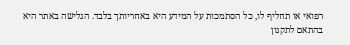רפואי או תחליף לו, כל הסתמכות על המידע היא באחריותך בלבד. הגלישה באתר היא בהתאם לתקנון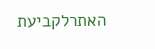האתרלקביעת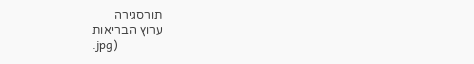תורסגירה
ערוץ הבריאות
.jpg)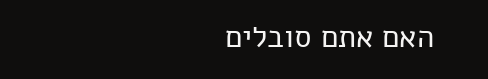האם אתם סובלים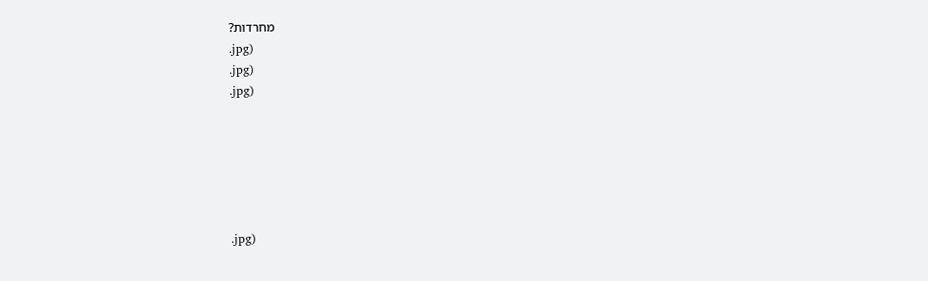מחרדות?
.jpg)
.jpg)
.jpg)






.jpg)